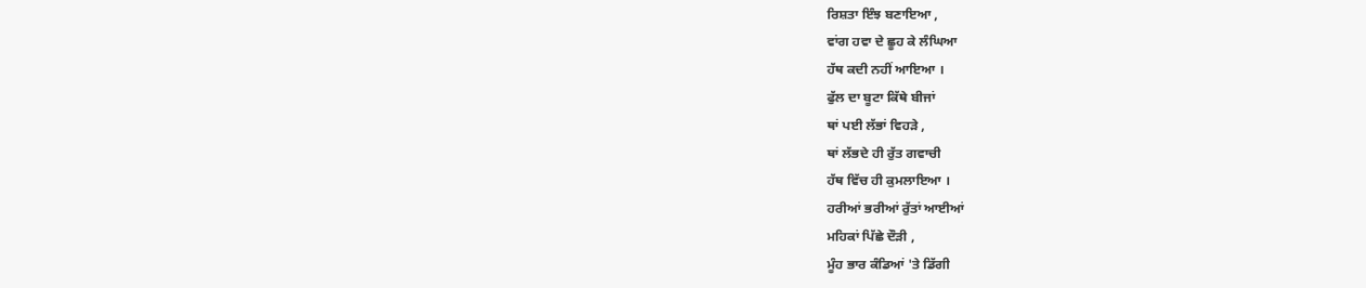ਰਿਸ਼ਤਾ ਇੰਝ ਬਣਾਇਆ ,
ਵਾਂਗ ਹਵਾ ਦੇ ਛੂਹ ਕੇ ਲੰਘਿਆ
ਹੱਥ ਕਦੀ ਨਹੀਂ ਆਇਆ ।
ਫੁੱਲ ਦਾ ਬੂਟਾ ਕਿੱਥੇ ਬੀਜਾਂ
ਥਾਂ ਪਈ ਲੱਭਾਂ ਵਿਹੜੇ ,
ਥਾਂ ਲੱਭਦੇ ਹੀ ਰੁੱਤ ਗਵਾਚੀ
ਹੱਥ ਵਿੱਚ ਹੀ ਕੁਮਲਾਇਆ ।
ਹਰੀਆਂ ਭਰੀਆਂ ਰੁੱਤਾਂ ਆਈਆਂ
ਮਹਿਕਾਂ ਪਿੱਛੇ ਦੌੜੀ ,
ਮੂੰਹ ਭਾਰ ਕੰਡਿਆਂ 'ਤੇ ਡਿੱਗੀ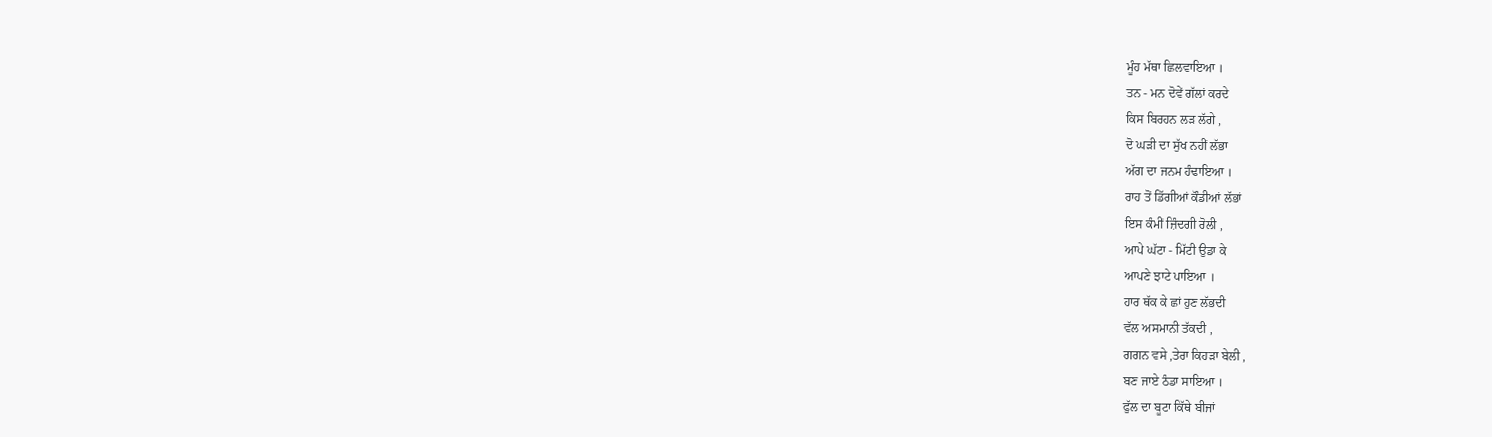ਮੂੰਹ ਮੱਥਾ ਛਿਲਵਾਇਆ ।
ਤਨ - ਮਨ ਦੋਵੇਂ ਗੱਲਾਂ ਕਰਦੇ
ਕਿਸ ਬਿਰਹਨ ਲੜ ਲੱਗੇ ,
ਦੋ ਘੜੀ ਦਾ ਸੁੱਖ ਨਹੀਂ ਲੱਭਾ
ਅੱਗ ਦਾ ਜਨਮ ਹੰਢਾਇਆ ।
ਰਾਹ ਤੋਂ ਡਿੱਗੀਆਂ ਕੌਡੀਆਂ ਲੱਭਾਂ
ਇਸ ਕੰਮੀਂ ਜ਼ਿੰਦਗੀ ਰੋਲੀ ,
ਆਪੇ ਘੱਟਾ - ਮਿੱਟੀ ਉਡਾ ਕੇ
ਆਪਣੇ ਝਾਟੇ ਪਾਇਆ ।
ਹਾਰ ਥੱਕ ਕੇ ਛਾਂ ਹੁਣ ਲੱਭਦੀ
ਵੱਲ ਅਸਮਾਨੀ ਤੱਕਦੀ ,
ਗਗਨ ਵਸੇ ,ਤੇਰਾ ਕਿਹੜਾ ਬੇਲੀ ,
ਬਣ ਜਾਏ ਠੰਡਾ ਸਾਇਆ ।
ਫੁੱਲ ਦਾ ਬੂਟਾ ਕਿੱਥੇ ਬੀਜਾਂ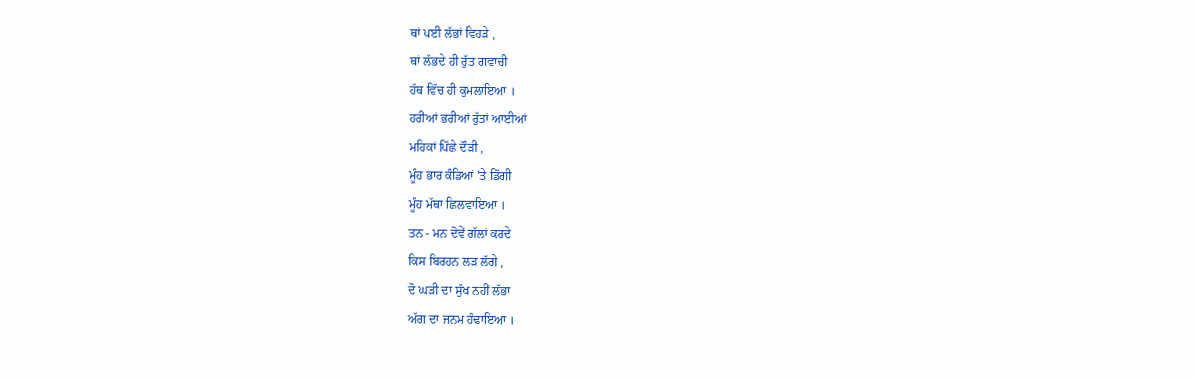ਥਾਂ ਪਈ ਲੱਭਾਂ ਵਿਹੜੇ ,
ਥਾਂ ਲੱਭਦੇ ਹੀ ਰੁੱਤ ਗਵਾਚੀ
ਹੱਥ ਵਿੱਚ ਹੀ ਕੁਮਲਾਇਆ ।
ਹਰੀਆਂ ਭਰੀਆਂ ਰੁੱਤਾਂ ਆਈਆਂ
ਮਹਿਕਾਂ ਪਿੱਛੇ ਦੌੜੀ ,
ਮੂੰਹ ਭਾਰ ਕੰਡਿਆਂ 'ਤੇ ਡਿੱਗੀ
ਮੂੰਹ ਮੱਥਾ ਛਿਲਵਾਇਆ ।
ਤਨ - ਮਨ ਦੋਵੇਂ ਗੱਲਾਂ ਕਰਦੇ
ਕਿਸ ਬਿਰਹਨ ਲੜ ਲੱਗੇ ,
ਦੋ ਘੜੀ ਦਾ ਸੁੱਖ ਨਹੀਂ ਲੱਭਾ
ਅੱਗ ਦਾ ਜਨਮ ਹੰਢਾਇਆ ।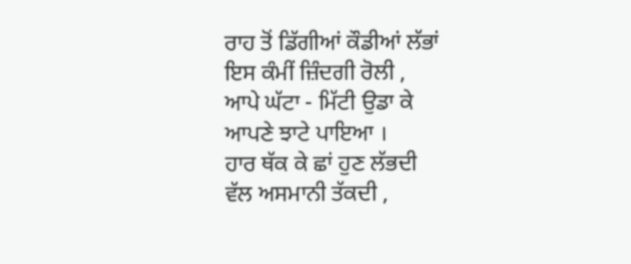ਰਾਹ ਤੋਂ ਡਿੱਗੀਆਂ ਕੌਡੀਆਂ ਲੱਭਾਂ
ਇਸ ਕੰਮੀਂ ਜ਼ਿੰਦਗੀ ਰੋਲੀ ,
ਆਪੇ ਘੱਟਾ - ਮਿੱਟੀ ਉਡਾ ਕੇ
ਆਪਣੇ ਝਾਟੇ ਪਾਇਆ ।
ਹਾਰ ਥੱਕ ਕੇ ਛਾਂ ਹੁਣ ਲੱਭਦੀ
ਵੱਲ ਅਸਮਾਨੀ ਤੱਕਦੀ ,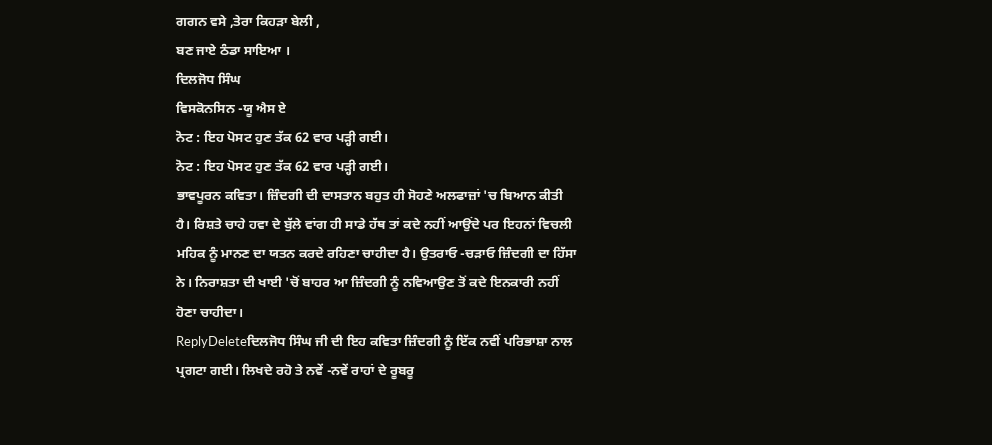ਗਗਨ ਵਸੇ ,ਤੇਰਾ ਕਿਹੜਾ ਬੇਲੀ ,
ਬਣ ਜਾਏ ਠੰਡਾ ਸਾਇਆ ।
ਦਿਲਜੋਧ ਸਿੰਘ
ਵਿਸਕੋਨਸਿਨ -ਯੂ ਐਸ ਏ
ਨੋਟ : ਇਹ ਪੋਸਟ ਹੁਣ ਤੱਕ 62 ਵਾਰ ਪੜ੍ਹੀ ਗਈ।
ਨੋਟ : ਇਹ ਪੋਸਟ ਹੁਣ ਤੱਕ 62 ਵਾਰ ਪੜ੍ਹੀ ਗਈ।
ਭਾਵਪੂਰਨ ਕਵਿਤਾ। ਜ਼ਿੰਦਗੀ ਦੀ ਦਾਸਤਾਨ ਬਹੁਤ ਹੀ ਸੋਹਣੇ ਅਲਫਾਜ਼ਾਂ 'ਚ ਬਿਆਨ ਕੀਤੀ ਹੈ। ਰਿਸ਼ਤੇ ਚਾਹੇ ਹਵਾ ਦੇ ਬੁੱਲੇ ਵਾਂਗ ਹੀ ਸਾਡੇ ਹੱਥ ਤਾਂ ਕਦੇ ਨਹੀਂ ਆਉਂਦੇ ਪਰ ਇਹਨਾਂ ਵਿਚਲੀ ਮਹਿਕ ਨੂੰ ਮਾਨਣ ਦਾ ਯਤਨ ਕਰਦੇ ਰਹਿਣਾ ਚਾਹੀਦਾ ਹੈ। ਉਤਰਾਓ -ਚੜਾਓ ਜ਼ਿੰਦਗੀ ਦਾ ਹਿੱਸਾ ਨੇ। ਨਿਰਾਸ਼ਤਾ ਦੀ ਖਾਈ 'ਚੋਂ ਬਾਹਰ ਆ ਜ਼ਿੰਦਗੀ ਨੂੰ ਨਵਿਆਉਣ ਤੋਂ ਕਦੇ ਇਨਕਾਰੀ ਨਹੀਂ ਹੋਣਾ ਚਾਹੀਦਾ।
ReplyDeleteਦਿਲਜੋਧ ਸਿੰਘ ਜੀ ਦੀ ਇਹ ਕਵਿਤਾ ਜ਼ਿੰਦਗੀ ਨੂੰ ਇੱਕ ਨਵੀਂ ਪਰਿਭਾਸ਼ਾ ਨਾਲ ਪ੍ਰਗਟਾ ਗਈ। ਲਿਖਦੇ ਰਹੋ ਤੇ ਨਵੇਂ -ਨਵੇਂ ਰਾਹਾਂ ਦੇ ਰੂਬਰੂ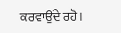ਕਰਵਾਉਂਦੇ ਰਹੋ।